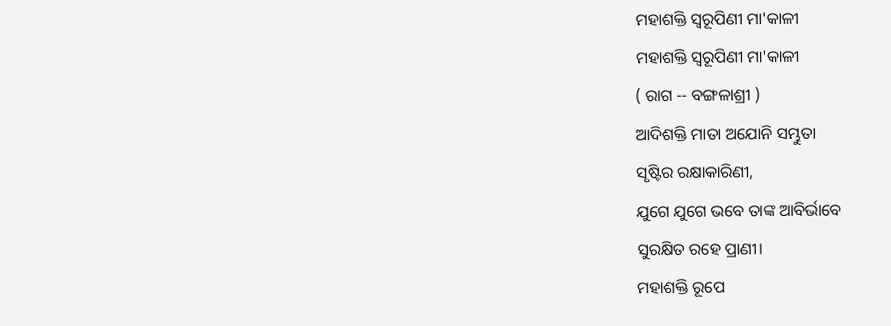ମହାଶକ୍ତି ସ୍ଵରୂପିଣୀ ମା'କାଳୀ
ମହାଶକ୍ତି ସ୍ଵରୂପିଣୀ ମା'କାଳୀ
( ରାଗ -- ବଙ୍ଗଳାଶ୍ରୀ )
ଆଦିଶକ୍ତି ମାତା ଅଯୋନି ସମ୍ଭୁତା
ସୃଷ୍ଟିର ରକ୍ଷାକାରିଣୀ,
ଯୁଗେ ଯୁଗେ ଭବେ ତାଙ୍କ ଆବିର୍ଭାବେ
ସୁରକ୍ଷିତ ରହେ ପ୍ରାଣୀ।
ମହାଶକ୍ତି ରୂପେ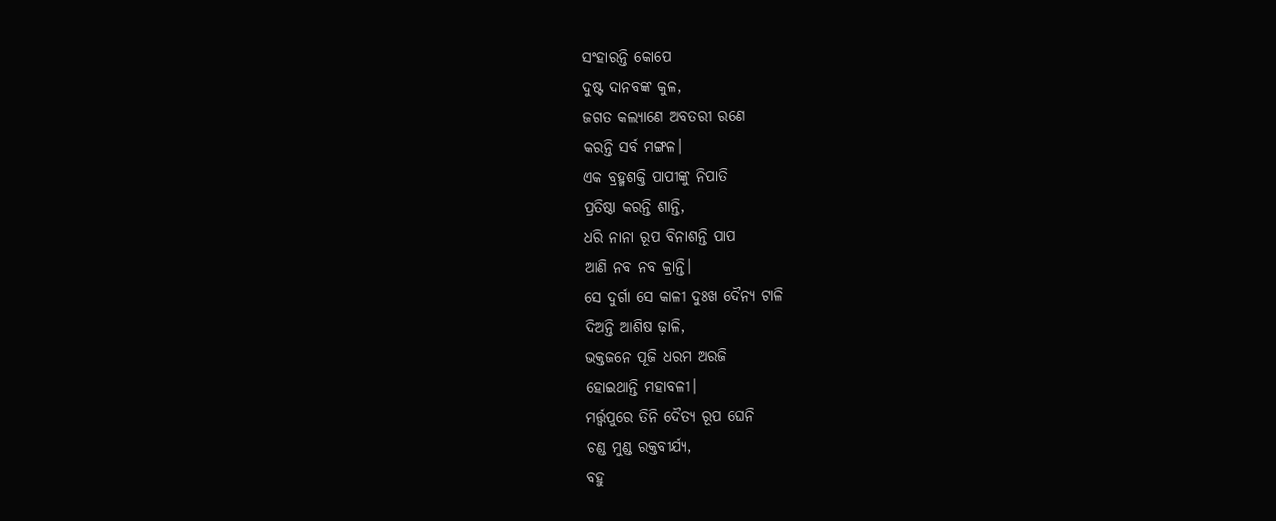ସଂହାରନ୍ତି କୋପେ
ଦୁଷ୍ଟ ଦାନବଙ୍କ କୁଳ,
ଜଗତ କଲ୍ୟାଣେ ଅବତରୀ ରଣେ
କରନ୍ତି ସର୍ବ ମଙ୍ଗଳ।
ଏକ ବ୍ରହ୍ମଶକ୍ତି ପାପୀଙ୍କୁ ନିପାତି
ପ୍ରତିଷ୍ଠା କରନ୍ତି ଶାନ୍ତି,
ଧରି ନାନା ରୂପ ବିନାଶନ୍ତି ପାପ
ଆଣି ନବ ନବ କ୍ରାନ୍ତି।
ସେ ଦୁର୍ଗା ସେ କାଳୀ ଦୁଃଖ ଦୈନ୍ୟ ଟାଳି
ଦିଅନ୍ତି ଆଶିଷ ଢ଼ାଳି,
ଭକ୍ତଜନେ ପୂଜି ଧରମ ଅରଜି
ହୋଇଥାନ୍ତି ମହାବଳୀ।
ମର୍ତ୍ତ୍ଵପୁରେ ତିନି ଦୈତ୍ୟ ରୂପ ଘେନି
ଚଣ୍ଡ ମୁଣ୍ଡ ରକ୍ତବୀର୍ଯ୍ୟ,
ବହୁ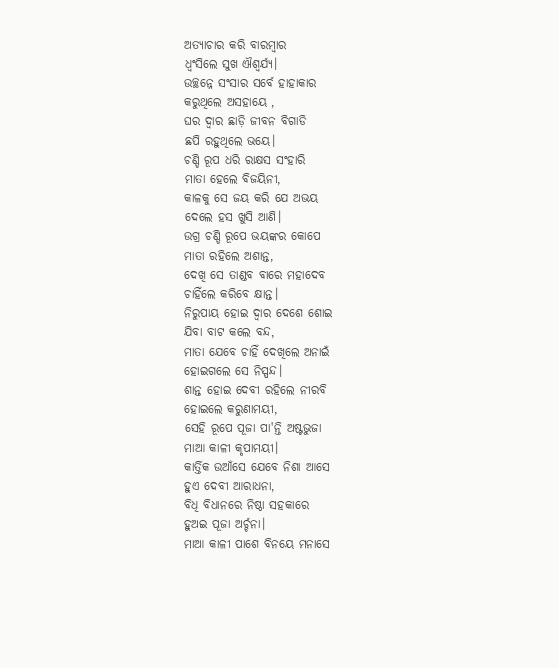ଅତ୍ୟାଚାର କରି ବାରମ୍ବାର
ଧ୍ଵଂସିଲେ ସୁଖ ଐଶ୍ୱର୍ଯ୍ୟ।
ଉଚ୍ଛନ୍ନେ ସଂସାର ସର୍ବେ ହାହାକାର
କରୁଥିଲେ ଅସହାୟେ ,
ଘର ଦ୍ଵାର ଛାଡ଼ି ଜୀବନ ବିଗାଡି
ଛପି ରହୁଥିଲେ ଭୟେ।
ଚଣ୍ଡି ରୂପ ଧରି ରାକ୍ଷସ ସଂହାରି
ମାତା ହେଲେ ବିଜୟିନୀ,
କାଳକୁ ସେ ଜୟ କରି ଯେ ଅଭୟ
ଦେଲେ ହସ ଖୁସି ଆଣି।
ଉଗ୍ର ଚଣ୍ଡି ରୂପେ ଭୟଙ୍କର କୋପେ
ମାତା ରହିଲେ ଅଶାନ୍ତ,
ଦେଖି ସେ ତାଣ୍ଡବ ବାରେ ମହାଦେବ
ଚାହିଁଲେ କରିବେ କ୍ଷାନ୍ତ।
ନିରୁପାୟ ହୋଇ ଦ୍ଵାର ଦେଶେ ଶୋଇ
ଯିବା ବାଟ କଲେ ବନ୍ଦ,
ମାତା ଯେବେ ଚାହିଁ ଦେଖିଲେ ଅନାଇଁ
ହୋଇଗଲେ ସେ ନିସ୍ପନ୍ଦ।
ଶାନ୍ତ ହୋଇ ଦେବୀ ରହିଲେ ନୀରବି
ହୋଇଲେ କରୁଣାମୟୀ,
ସେହି ରୂପେ ପୂଜା ପା'ନ୍ତି ଅଷ୍ଟଭୁଜା
ମାଆ କାଳୀ କୃପାମୟୀ।
କାର୍ତ୍ତିକ ଉଆଁସେ ଯେବେ ନିଶା ଆସେ
ହୁଏ ଦେବୀ ଆରାଧନା,
ବିଧି ବିଧାନରେ ନିଷ୍ଠା ସହକାରେ
ହୁଅଇ ପୂଜା ଅର୍ଚ୍ଚନା।
ମାଆ କାଳୀ ପାଶେ ବିନୟେ ମନାସେ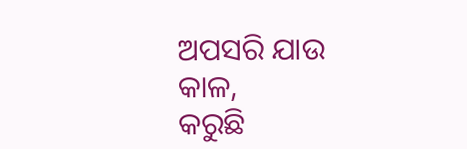ଅପସରି ଯାଉ କାଳ,
କରୁଛି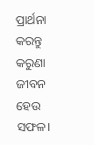ପ୍ରାର୍ଥନା କରନ୍ତୁ କରୁଣା
ଜୀବନ ହେଉ ସଫଳ।